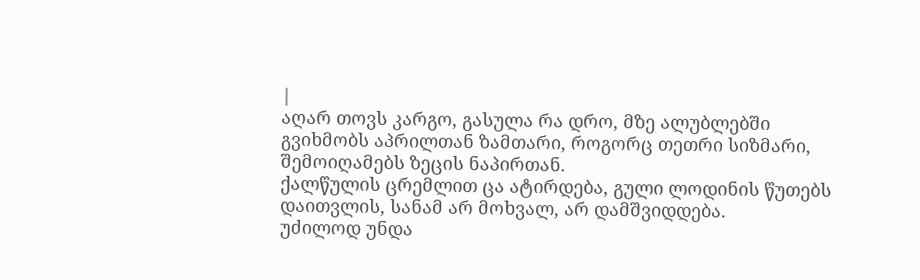|
აღარ თოვს კარგო, გასულა რა დრო, მზე ალუბლებში გვიხმობს აპრილთან ზამთარი, როგორც თეთრი სიზმარი, შემოიღამებს ზეცის ნაპირთან.
ქალწულის ცრემლით ცა ატირდება, გული ლოდინის წუთებს დაითვლის, სანამ არ მოხვალ, არ დამშვიდდება.
უძილოდ უნდა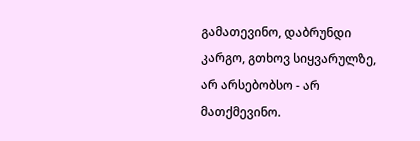გამათევინო, დაბრუნდი კარგო, გთხოვ სიყვარულზე, არ არსებობსო - არ მათქმევინო.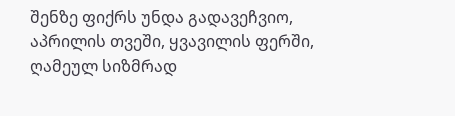შენზე ფიქრს უნდა გადავეჩვიო, აპრილის თვეში, ყვავილის ფერში, ღამეულ სიზმრად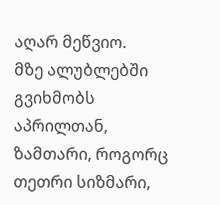აღარ მეწვიო.
მზე ალუბლებში გვიხმობს აპრილთან, ზამთარი, როგორც თეთრი სიზმარი,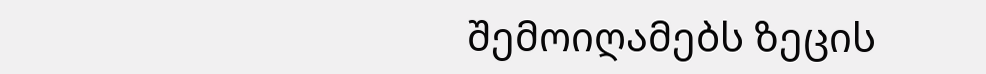შემოიღამებს ზეცის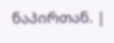ნაპირთან. |